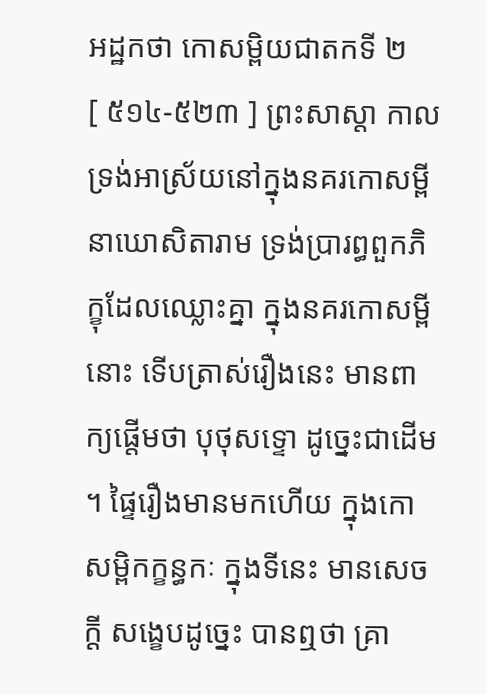អដ្ឋកថា កោសម្ពិយជាតកទី ២
[ ៥១៤-៥២៣ ] ព្រះសាស្តា កាលទ្រង់អាស្រ័យនៅក្នុងនគរកោសម្ពី នាឃោសិតារាម ទ្រង់ប្រារព្ធពួកភិក្ខុដែលឈ្លោះគ្នា ក្នុងនគរកោសម្ពីនោះ ទើបត្រាស់រឿងនេះ មានពាក្យផ្តើមថា បុថុសទ្ទោ ដូច្នេះជាដើម ។ ផ្ទៃរឿងមានមកហើយ ក្នុងកោសម្ពិកក្ខន្ធកៈ ក្នុងទីនេះ មានសេចក្តី សង្ខេបដូច្នេះ បានឮថា គ្រា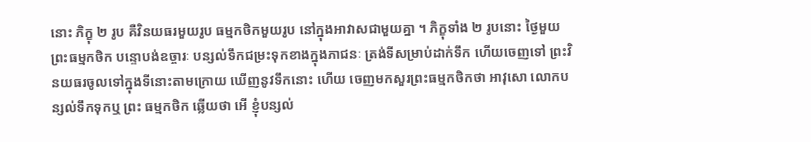នោះ ភិក្ខុ ២ រូប គឺវិនយធរមួយរូប ធម្មកថិកមួយរូប នៅក្នុងអាវាសជាមួយគ្នា ។ ភិក្ខុទាំង ២ រូបនោះ ថ្ងៃមួយ ព្រះធម្មកថិក បន្ទោបង់ឧច្ចារៈ បន្សល់ទឹកជម្រះទុកខាងក្នុងភាជនៈ ត្រង់ទីសម្រាប់ដាក់ទឹក ហើយចេញទៅ ព្រះវិនយធរចូលទៅក្នុងទីនោះតាមក្រោយ ឃើញនូវទឹកនោះ ហើយ ចេញមកសួរព្រះធម្មកថិកថា អាវុសោ លោកបន្សល់ទឹកទុកឬ ព្រះ ធម្មកថិក ឆ្លើយថា អើ ខ្ញុំបន្សល់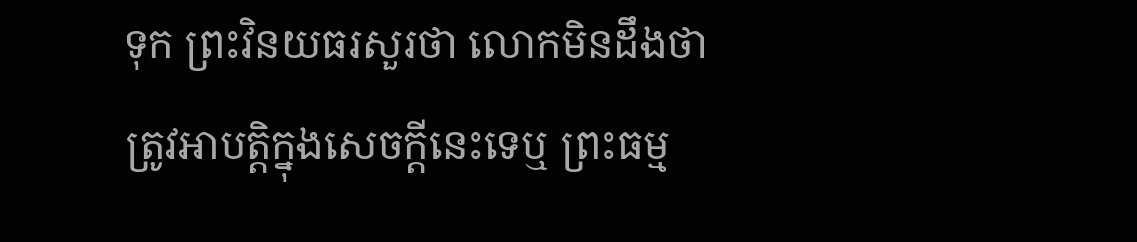ទុក ព្រះវិនយធរសួរថា លោកមិនដឹងថា ត្រូវអាបត្តិក្នុងសេចក្តីនេះទេឬ ព្រះធម្ម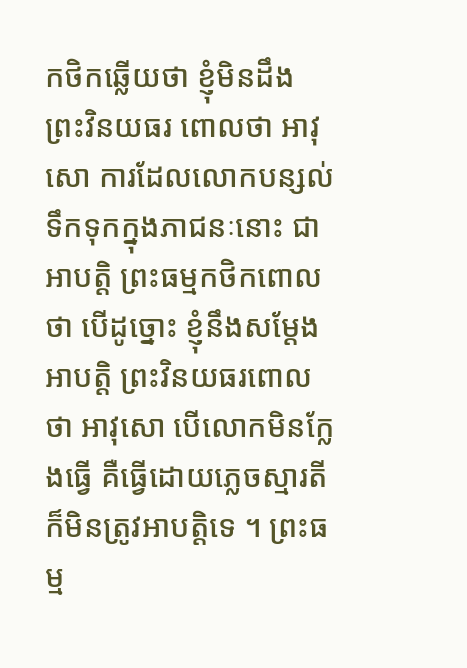កថិកឆ្លើយថា ខ្ញុំមិនដឹង ព្រះវិនយធរ ពោលថា អាវុសោ ការដែលលោកបន្សល់ទឹកទុកក្នុងភាជនៈនោះ ជាអាបត្តិ ព្រះធម្មកថិកពោលថា បើដូច្នោះ ខ្ញុំនឹងសម្តែងអាបត្តិ ព្រះវិនយធរពោលថា អាវុសោ បើលោកមិនក្លែងធ្វើ គឺធ្វើដោយភ្លេចស្មារតី ក៏មិនត្រូវអាបត្តិទេ ។ ព្រះធម្ម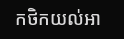កថិកយល់អា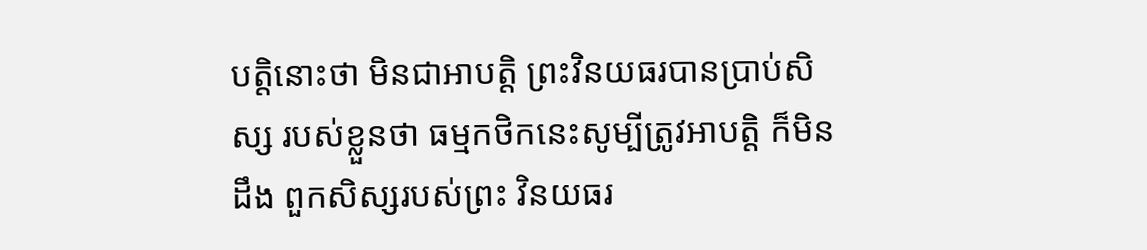បត្តិនោះថា មិនជាអាបត្តិ ព្រះវិនយធរបានប្រាប់សិស្ស របស់ខ្លួនថា ធម្មកថិកនេះសូម្បីត្រូវអាបត្តិ ក៏មិនដឹង ពួកសិស្សរបស់ព្រះ វិនយធរ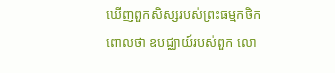ឃើញពួកសិស្សរបស់ព្រះធម្មកថិក ពោលថា ឧបជ្ឈាយ៍របស់ពួក លោ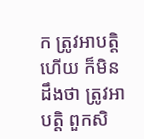ក ត្រូវអាបត្តិហើយ ក៏មិនដឹងថា ត្រូវអាបត្តិ ពួកសិ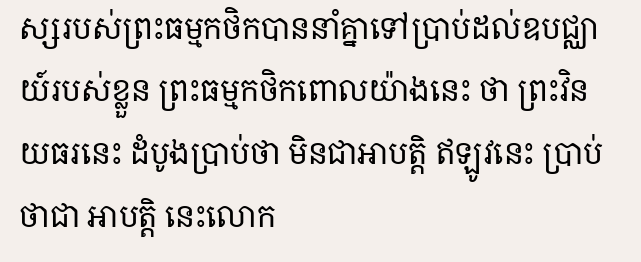ស្សរបស់ព្រះធម្មកថិកបាននាំគ្នាទៅប្រាប់ដល់ឧបជ្ឈាយ៍របស់ខ្លួន ព្រះធម្មកថិកពោលយ៉ាងនេះ ថា ព្រះវិនយធរនេះ ដំបូងប្រាប់ថា មិនជាអាបត្តិ ឥឡូវនេះ ប្រាប់ថាជា អាបត្តិ នេះលោក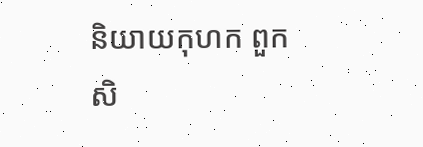និយាយកុហក ពួកសិ